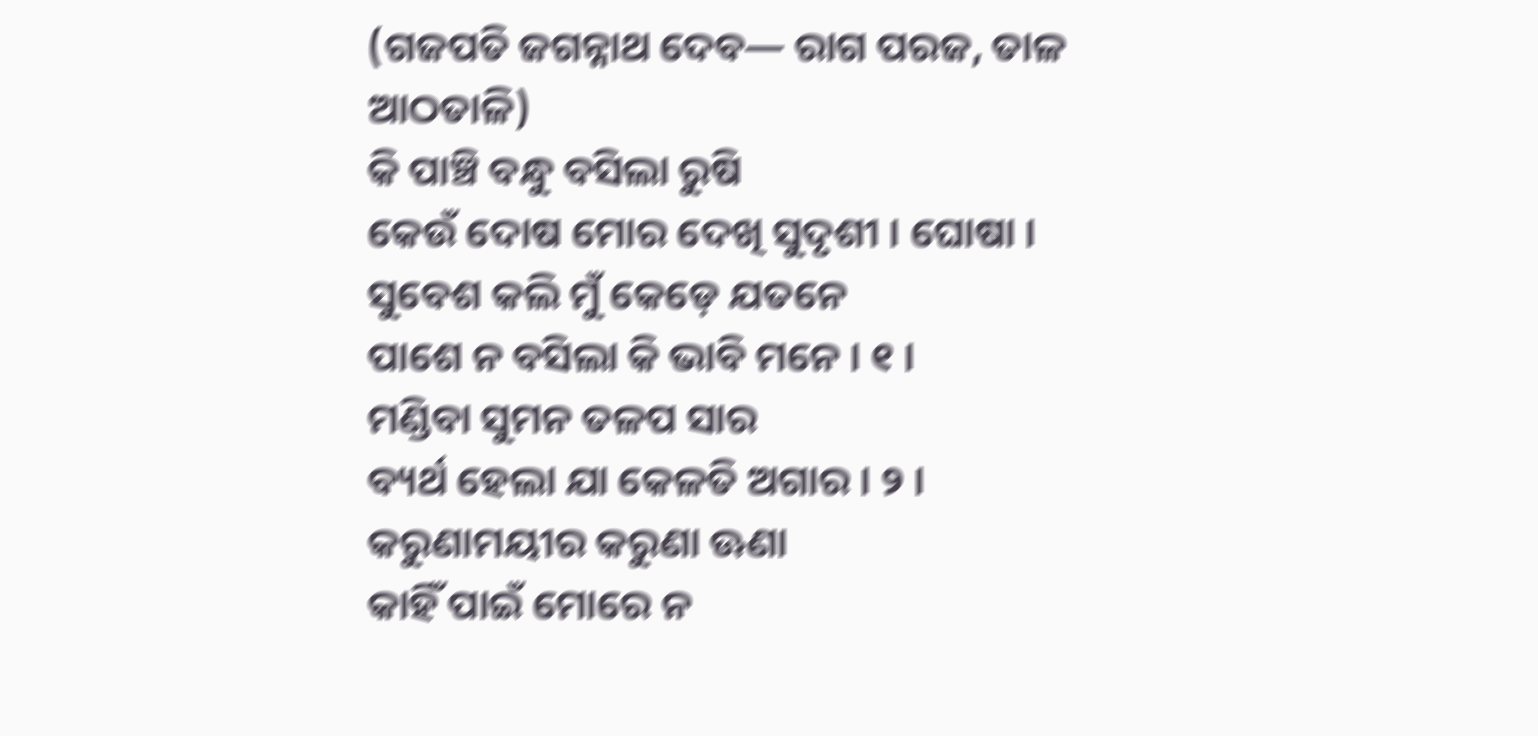(ଗଜପତି ଜଗନ୍ନାଥ ଦେବ— ରାଗ ପରଜ, ତାଳ ଆଠତାଳି)
କି ପାଞ୍ଚି ବନ୍ଧୁ ବସିଲା ରୁଷି
କେଉଁ ଦୋଷ ମୋର ଦେଖି ସୁଦୃଶୀ । ଘୋଷା ।
ସୁବେଶ କଲି ମୁଁ କେଡ଼େ ଯତନେ
ପାଶେ ନ ବସିଲା କି ଭାବି ମନେ । ୧ ।
ମଣ୍ଡିବା ସୁମନ ତଳପ ସାର
ବ୍ୟର୍ଥ ହେଲା ଯା କେଳତି ଅଗାର । ୨ ।
କରୁଣାମୟୀର କରୁଣା ଊଣା
କାହିଁ ପାଇଁ ମୋରେ ନ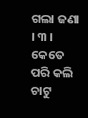ଗଲା ଜଣା । ୩ ।
କେତେ ପରି କଲି ଚାଟୁ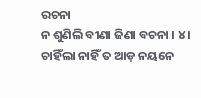ରଚନା
ନ ଶୁଣିଲି ବୀଣା ଜିଣା ବଚନା । ୪ ।
ଚାହିଁଲା ନାହିଁ ତ ଆଡ଼ ନୟନେ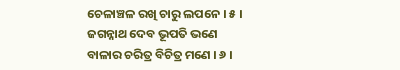ଚେଳାଞ୍ଚଳ ରଖି ଚାରୁ ଲପନେ । ୫ ।
ଜଗନ୍ନାଥ ଦେବ ଭୂପତି ଭଣେ
ବାଳାର ଚରିତ୍ର ବିଚିତ୍ର ମଣେ । ୬ ।